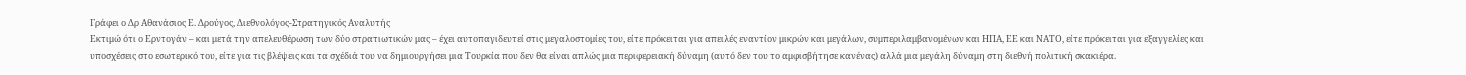Γράφει ο Δρ Αθανάσιος Ε. Δρούγος, Διεθνολόγος-Στρατηγικός Αναλυτής
Εκτιμώ ότι ο Ερντογάν – και μετά την απελευθέρωση των δύο στρατιωτικών μας – έχει αυτοπαγιδευτεί στις μεγαλοστομίες του, είτε πρόκειται για απειλές εναντίον μικρών και μεγάλων, συμπεριλαμβανομένων και ΗΠΑ, ΕΕ και ΝΑΤΟ, είτε πρόκειται για εξαγγελίες και υποσχέσεις στο εσωτερικό του, είτε για τις βλέψεις και τα σχέδιά του να δημιουργήσει μια Τουρκία που δεν θα είναι απλώς μια περιφερειακή δύναμη (αυτό δεν του το αμφισβήτησε κανένας) αλλά μια μεγάλη δύναμη στη διεθνή πολιτική σκακιέρα.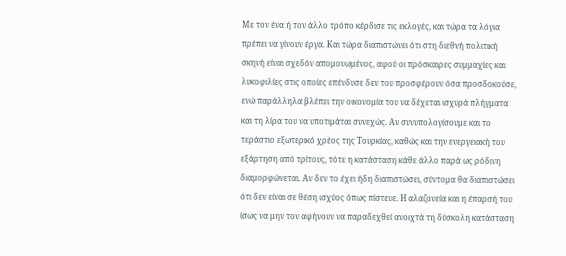Με τον ένα ή τον άλλο τρόπο κέρδισε τις εκλογές, και τώρα τα λόγια πρέπει να γίνουν έργα. Και τώρα διαπιστώνει ότι στη διεθνή πολιτική σκηνή είναι σχεδόν απομονωμένος, αφού οι πρόσκαιρες συμμαχίες και λυκοφιλίες στις οποίες επένδυσε δεν του προσφέρουν όσα προσδοκούσε, ενώ παράλληλα βλέπει την οικονομία του να δέχεται ισχυρά πλήγματα και τη λίρα του να υποτιμάται συνεχώς. Αν συνυπολογίσουμε και το τεράστιο εξωτερικό χρέος της Τουρκίας, καθώς και την ενεργειακή του εξάρτηση από τρίτους, τότε η κατάσταση κάθε άλλο παρά ως ρόδινη διαμορφώνεται. Αν δεν το έχει ήδη διαπιστώσει, σύντομα θα διαπιστώσει ότι δεν είναι σε θέση ισχύος όπως πίστευε. Η αλαζονεία και η έπαρσή του ίσως να μην τον αφήνουν να παραδεχθεί ανοιχτά τη δύσκολη κατάσταση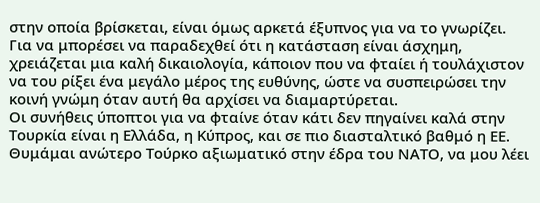στην οποία βρίσκεται, είναι όμως αρκετά έξυπνος για να το γνωρίζει.
Για να μπορέσει να παραδεχθεί ότι η κατάσταση είναι άσχημη, χρειάζεται μια καλή δικαιολογία, κάποιον που να φταίει ή τουλάχιστον να του ρίξει ένα μεγάλο μέρος της ευθύνης, ώστε να συσπειρώσει την κοινή γνώμη όταν αυτή θα αρχίσει να διαμαρτύρεται.
Οι συνήθεις ύποπτοι για να φταίνε όταν κάτι δεν πηγαίνει καλά στην Τουρκία είναι η Ελλάδα, η Κύπρος, και σε πιο διασταλτικό βαθμό η ΕΕ. Θυμάμαι ανώτερο Τούρκο αξιωματικό στην έδρα του ΝΑΤΟ, να μου λέει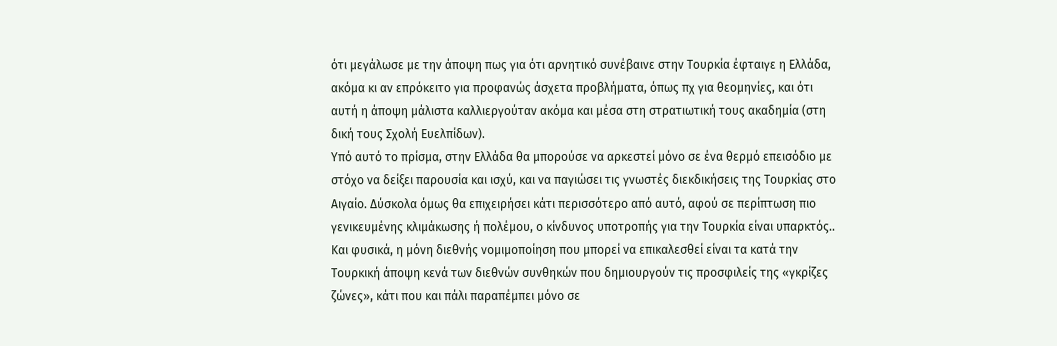ότι μεγάλωσε με την άποψη πως για ότι αρνητικό συνέβαινε στην Τουρκία έφταιγε η Ελλάδα, ακόμα κι αν επρόκειτο για προφανώς άσχετα προβλήματα, όπως πχ για θεομηνίες, και ότι αυτή η άποψη μάλιστα καλλιεργούταν ακόμα και μέσα στη στρατιωτική τους ακαδημία (στη δική τους Σχολή Ευελπίδων).
Υπό αυτό το πρίσμα, στην Ελλάδα θα μπορούσε να αρκεστεί μόνο σε ένα θερμό επεισόδιο με στόχο να δείξει παρουσία και ισχύ, και να παγιώσει τις γνωστές διεκδικήσεις της Τουρκίας στο Αιγαίο. Δύσκολα όμως θα επιχειρήσει κάτι περισσότερο από αυτό, αφού σε περίπτωση πιο γενικευμένης κλιμάκωσης ή πολέμου, ο κίνδυνος υποτροπής για την Τουρκία είναι υπαρκτός.. Και φυσικά, η μόνη διεθνής νομιμοποίηση που μπορεί να επικαλεσθεί είναι τα κατά την Τουρκική άποψη κενά των διεθνών συνθηκών που δημιουργούν τις προσφιλείς της «γκρίζες ζώνες», κάτι που και πάλι παραπέμπει μόνο σε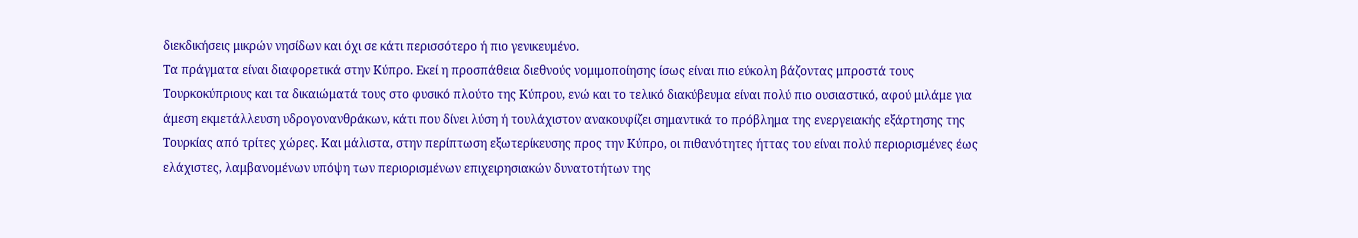διεκδικήσεις μικρών νησίδων και όχι σε κάτι περισσότερο ή πιο γενικευμένο.
Τα πράγματα είναι διαφορετικά στην Κύπρο. Εκεί η προσπάθεια διεθνούς νομιμοποίησης ίσως είναι πιο εύκολη βάζοντας μπροστά τους Τουρκοκύπριους και τα δικαιώματά τους στο φυσικό πλούτο της Κύπρου, ενώ και το τελικό διακύβευμα είναι πολύ πιο ουσιαστικό, αφού μιλάμε για άμεση εκμετάλλευση υδρογονανθράκων, κάτι που δίνει λύση ή τουλάχιστον ανακουφίζει σημαντικά το πρόβλημα της ενεργειακής εξάρτησης της Τουρκίας από τρίτες χώρες. Και μάλιστα, στην περίπτωση εξωτερίκευσης προς την Κύπρο, οι πιθανότητες ήττας του είναι πολύ περιορισμένες έως ελάχιστες, λαμβανομένων υπόψη των περιορισμένων επιχειρησιακών δυνατοτήτων της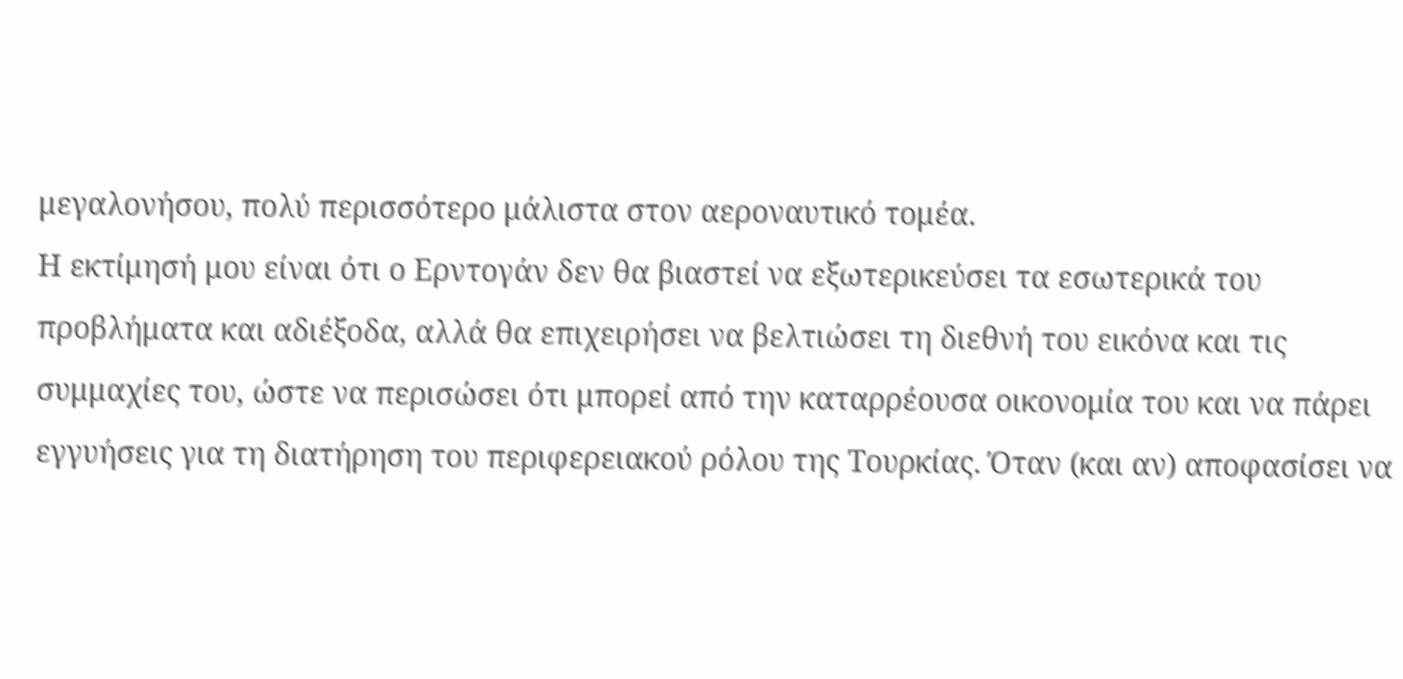μεγαλονήσου, πολύ περισσότερο μάλιστα στον αεροναυτικό τομέα.
Η εκτίμησή μου είναι ότι ο Ερντογάν δεν θα βιαστεί να εξωτερικεύσει τα εσωτερικά του προβλήματα και αδιέξοδα, αλλά θα επιχειρήσει να βελτιώσει τη διεθνή του εικόνα και τις συμμαχίες του, ώστε να περισώσει ότι μπορεί από την καταρρέουσα οικονομία του και να πάρει εγγυήσεις για τη διατήρηση του περιφερειακού ρόλου της Τουρκίας. Όταν (και αν) αποφασίσει να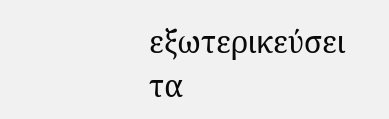εξωτερικεύσει τα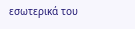εσωτερικά του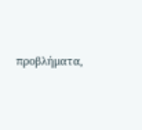προβλήματα,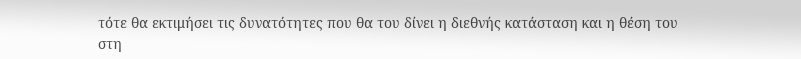τότε θα εκτιμήσει τις δυνατότητες που θα του δίνει η διεθνής κατάσταση και η θέση του στη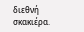διεθνή σκακιέρα.